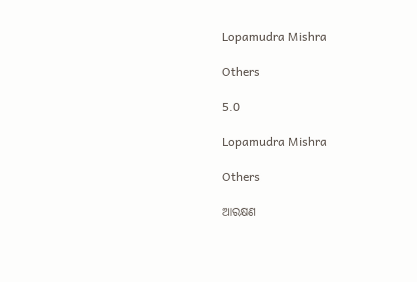Lopamudra Mishra

Others

5.0

Lopamudra Mishra

Others

ଆରକ୍ଷଣ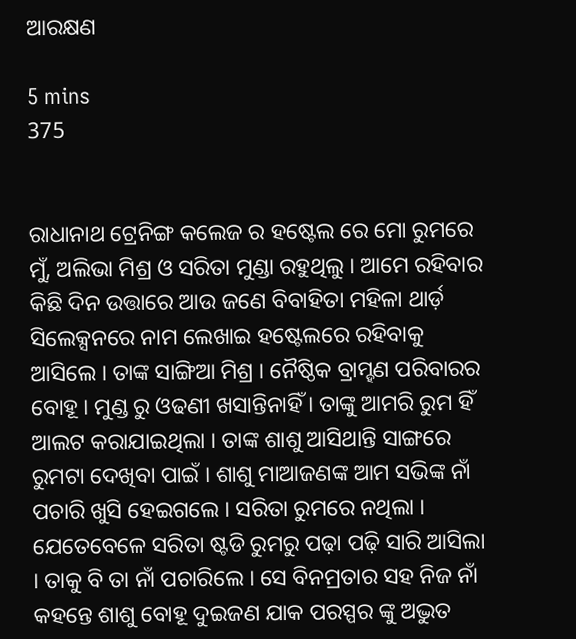ଆରକ୍ଷଣ

5 mins
375


ରାଧାନାଥ ଟ୍ରେନିଙ୍ଗ କଲେଜ ର ହଷ୍ଟେଲ ରେ ମୋ ରୁମରେ ମୁଁ, ଅଲିଭା ମିଶ୍ର ଓ ସରିତା ମୁଣ୍ଡା ରହୁଥିଲୁ । ଆମେ ରହିବାର କିଛି ଦିନ ଉତ୍ତାରେ ଆଉ ଜଣେ ବିବାହିତା ମହିଳା ଥାର୍ଡ଼ ସିଲେକ୍ସନରେ ନାମ ଲେଖାଇ ହଷ୍ଟେଲରେ ରହିବାକୁ ଆସିଲେ । ତାଙ୍କ ସାଙ୍ଗିଆ ମିଶ୍ର । ନୈଷ୍ଠିକ ବ୍ରାମ୍ହଣ ପରିବାରର ବୋହୂ । ମୁଣ୍ଡ ରୁ ଓଢଣୀ ଖସାନ୍ତିନାହିଁ । ତାଙ୍କୁ ଆମରି ରୁମ ହିଁ ଆଲଟ କରାଯାଇଥିଲା । ତାଙ୍କ ଶାଶୁ ଆସିଥାନ୍ତି ସାଙ୍ଗରେ ରୁମଟା ଦେଖିବା ପାଇଁ । ଶାଶୁ ମାଆଜଣଙ୍କ ଆମ ସଭିଙ୍କ ନାଁ ପଚାରି ଖୁସି ହେଇଗଲେ । ସରିତା ରୁମରେ ନଥିଲା । ଯେତେବେଳେ ସରିତା ଷ୍ଟଡି ରୁମରୁ ପଢ଼ା ପଢ଼ି ସାରି ଆସିଲା । ତାକୁ ବି ତା ନାଁ ପଚାରିଲେ । ସେ ବିନମ୍ରତାର ସହ ନିଜ ନାଁ କହନ୍ତେ ଶାଶୁ ବୋହୂ ଦୁଇଜଣ ଯାକ ପରସ୍ପର ଙ୍କୁ ଅଦ୍ଭୁତ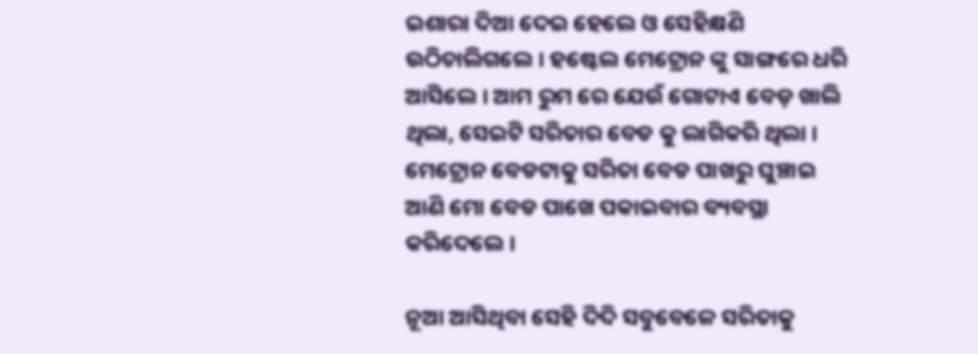ଇଶାରା ଦିଆ ଦେଇ ହେଲେ ଓ ସେହିକ୍ଷଣି ଉଠିଚାଲିଗଲେ । ହଷ୍ଟେଲ ମେଟ୍ରୋନ ଙ୍କୁ ସାଙ୍ଗରେ ଧରି ଆସିଲେ । ଆମ ରୁମ ରେ ଯେଉଁ ଗୋଟାଏ ବେଡ଼ ଖାଲି ଥିଲା, ସେଇଟି ସରିତାର ବେଡ କୁ ଲାଗିକରି ଥିଲା । ମେଟ୍ରୋନ ବେଡଟାକୁ ସରିତା ବେଡ ପାଖରୁ ଘୁଞ୍ଚାଇ ଆଣି ମୋ ବେଡ ପାଖେ ପକାଇବାର ବ୍ୟବସ୍ଥା କରିଦେଲେ ।

ନୂଆ ଆସିଥିବା ସେହି ଦିଦି ସବୁବେଳେ ସରିତାକୁ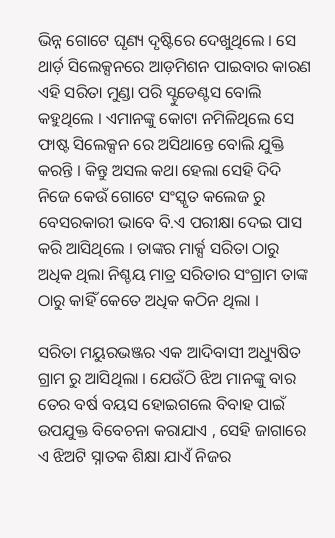ଭିନ୍ନ ଗୋଟେ ଘୃଣ୍ୟ ଦୃଷ୍ଟିରେ ଦେଖୁଥିଲେ । ସେ ଥାର୍ଡ଼ ସିଲେକ୍ସନରେ ଆଡ଼ମିଶନ ପାଇବାର କାରଣ ଏହି ସରିତା ମୁଣ୍ଡା ପରି ସ୍ଟୁଡେଣ୍ଟସ ବୋଲି କହୁଥିଲେ । ଏମାନଙ୍କୁ କୋଟା ନମିଳିଥିଲେ ସେ ଫାଷ୍ଟ ସିଲେକ୍ସନ ରେ ଅସିଥାନ୍ତେ ବୋଲି ଯୁକ୍ତି କରନ୍ତି । କିନ୍ତୁ ଅସଲ କଥା ହେଲା ସେହି ଦିଦି ନିଜେ କେଉଁ ଗୋଟେ ସଂସ୍କୃତ କଲେଜ ରୁ ବେସରକାରୀ ଭାବେ ବି.ଏ ପରୀକ୍ଷା ଦେଇ ପାସ କରି ଆସିଥିଲେ । ତାଙ୍କର ମାର୍କ୍ସ ସରିତା ଠାରୁ ଅଧିକ ଥିଲା ନିଶ୍ଚୟ ମାତ୍ର ସରିତାର ସଂଗ୍ରାମ ତାଙ୍କ ଠାରୁ କାହିଁ କେତେ ଅଧିକ କଠିନ ଥିଲା ।

ସରିତା ମୟୁରଭଞ୍ଜର ଏକ ଆଦିବାସୀ ଅଧ୍ୟୁଷିତ ଗ୍ରାମ ରୁ ଆସିଥିଲା । ଯେଉଁଠି ଝିଅ ମାନଙ୍କୁ ବାର ତେର ବର୍ଷ ବୟସ ହୋଇଗଲେ ବିବାହ ପାଇଁ ଉପଯୁକ୍ତ ବିବେଚନା କରାଯାଏ , ସେହି ଜାଗାରେ ଏ ଝିଅଟି ସ୍ନାତକ ଶିକ୍ଷା ଯାଏଁ ନିଜର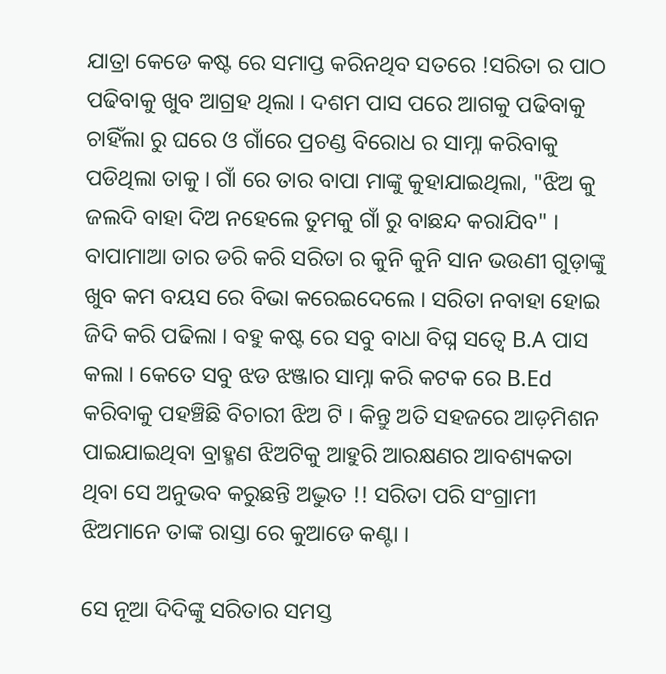ଯାତ୍ରା କେଡେ କଷ୍ଟ ରେ ସମାପ୍ତ କରିନଥିବ ସତରେ !ସରିତା ର ପାଠ ପଢିବାକୁ ଖୁବ ଆଗ୍ରହ ଥିଲା । ଦଶମ ପାସ ପରେ ଆଗକୁ ପଢିବାକୁ ଚାହିଁଲା ରୁ ଘରେ ଓ ଗାଁରେ ପ୍ରଚଣ୍ଡ ବିରୋଧ ର ସାମ୍ନା କରିବାକୁ ପଡିଥିଲା ତାକୁ । ଗାଁ ରେ ତାର ବାପା ମାଙ୍କୁ କୁହାଯାଇଥିଲା, "ଝିଅ କୁ ଜଲଦି ବାହା ଦିଅ ନହେଲେ ତୁମକୁ ଗାଁ ରୁ ବାଛନ୍ଦ କରାଯିବ" । ବାପାମାଆ ତାର ଡରି କରି ସରିତା ର କୁନି କୁନି ସାନ ଭଉଣୀ ଗୁଡ଼ାଙ୍କୁ ଖୁବ କମ ବୟସ ରେ ବିଭା କରେଇଦେଲେ । ସରିତା ନବାହା ହୋଇ ଜିଦି କରି ପଢିଲା । ବହୁ କଷ୍ଟ ରେ ସବୁ ବାଧା ବିଘ୍ନ ସତ୍ୱେ B.A ପାସ କଲା । କେତେ ସବୁ ଝଡ ଝଞ୍ଜାର ସାମ୍ନା କରି କଟକ ରେ B.Ed କରିବାକୁ ପହଞ୍ଚିଛି ବିଚାରୀ ଝିଅ ଟି । କିନ୍ତୁ ଅତି ସହଜରେ ଆଡ଼ମିଶନ ପାଇଯାଇଥିବା ବ୍ରାହ୍ମଣ ଝିଅଟିକୁ ଆହୁରି ଆରକ୍ଷଣର ଆବଶ୍ୟକତା ଥିବା ସେ ଅନୁଭବ କରୁଛନ୍ତି ଅଦ୍ଭୁତ !! ସରିତା ପରି ସଂଗ୍ରାମୀ ଝିଅମାନେ ତାଙ୍କ ରାସ୍ତା ରେ କୁଆଡେ କଣ୍ଟା ।

ସେ ନୂଆ ଦିଦିଙ୍କୁ ସରିତାର ସମସ୍ତ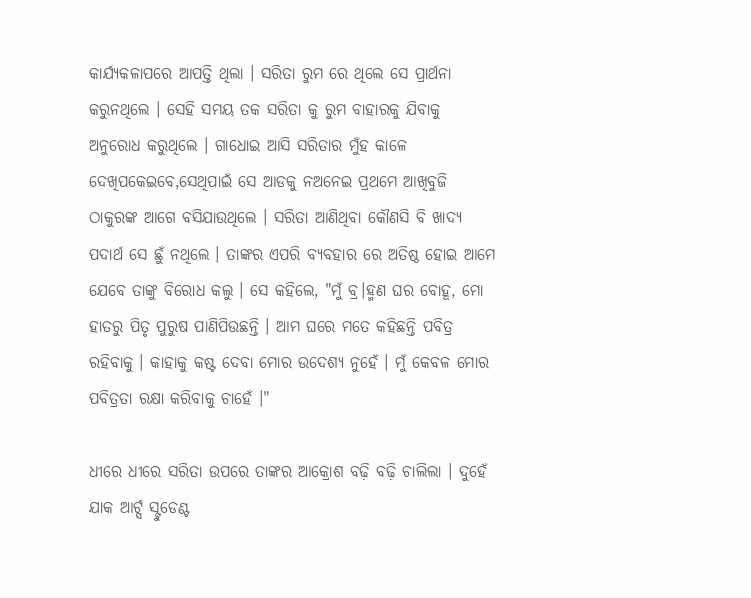କାର୍ଯ୍ୟକଳାପରେ ଆପତ୍ତି ଥିଲା । ସରିତା ରୁମ ରେ ଥିଲେ ସେ ପ୍ରାର୍ଥନା କରୁନଥିଲେ । ସେହି ସମୟ ତକ ସରିତା କୁ ରୁମ ବାହାରକୁ ଯିବାକୁ ଅନୁରୋଧ କରୁଥିଲେ । ଗାଧୋଇ ଆସି ସରିତାର ମୁଁହ କାଳେ ଦେଖିପକେଇବେ,ସେଥିପାଇଁ ସେ ଆଡକୁ ନଅନେଇ ପ୍ରଥମେ ଆଖିବୁଜି ଠାକୁରଙ୍କ ଆଗେ ବସିଯାଉଥିଲେ । ସରିତା ଆଣିଥିବା କୌଣସି ବି ଖାଦ୍ୟ ପଦାର୍ଥ ସେ ଛୁଁ ନଥିଲେ । ତାଙ୍କର ଏପରି ବ୍ୟବହାର ରେ ଅତିଷ୍ଠ ହୋଇ ଆମେ ଯେବେ ତାଙ୍କୁ ବିରୋଧ କଲୁ । ସେ କହିଲେ, "ମୁଁ ବ୍ର।ହ୍ମଣ ଘର ବୋହୂ, ମୋ ହାତରୁ ପିତୃ ପୁରୁଷ ପାଣିପିଉଛନ୍ତି । ଆମ ଘରେ ମତେ କହିଛନ୍ତି ପବିତ୍ର ରହିବାକୁ । କାହାକୁ କଷ୍ଟ ଦେବା ମୋର ଉଦେଶ୍ୟ ନୁହେଁ । ମୁଁ କେବଳ ମୋର ପବିତ୍ରତା ରକ୍ଷା କରିବାକୁ ଚାହେଁ ।"

ଧୀରେ ଧୀରେ ସରିତା ଉପରେ ତାଙ୍କର ଆକ୍ରୋଶ ବଢ଼ି ବଢ଼ି ଚାଲିଲା । ଦୁହେଁ ଯାକ ଆର୍ଟ୍ସ ସ୍ଟୁଡେଣ୍ଟ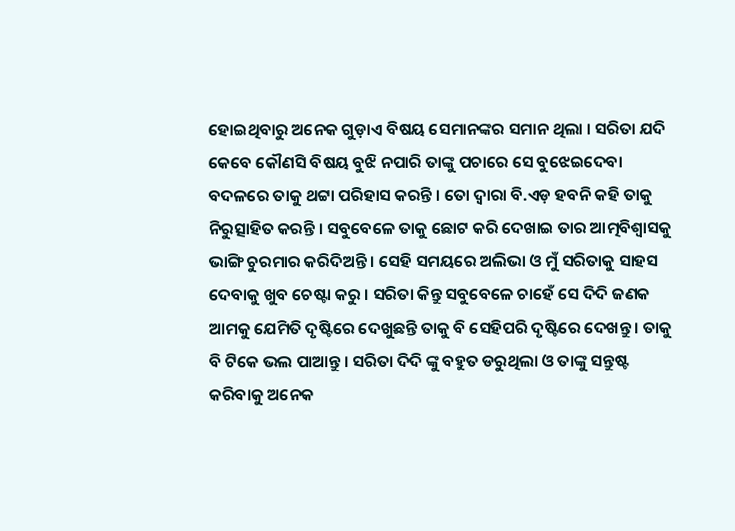ହୋଇଥିବାରୁ ଅନେକ ଗୁଡ଼ାଏ ବିଷୟ ସେମାନଙ୍କର ସମାନ ଥିଲା । ସରିତା ଯଦି କେବେ କୌଣସି ବିଷୟ ବୁଝି ନପାରି ତାଙ୍କୁ ପଚାରେ ସେ ବୁଝେଇଦେବା ବଦଳରେ ତାକୁ ଥଟ୍ଟା ପରିହାସ କରନ୍ତି । ତୋ ଦ୍ୱାରା ବି.ଏଡ଼ ହବନି କହି ତାକୁ ନିରୁତ୍ସାହିତ କରନ୍ତି । ସବୁବେଳେ ତାକୁ ଛୋଟ କରି ଦେଖାଇ ତାର ଆତ୍ମବିଶ୍ୱାସକୁ ଭାଙ୍ଗି ଚୁରମାର କରିଦିଅନ୍ତି । ସେହି ସମୟରେ ଅଲିଭା ଓ ମୁଁ ସରିତାକୁ ସାହସ ଦେବାକୁ ଖୁବ ଚେଷ୍ଟା କରୁ । ସରିତା କିନ୍ତୁ ସବୁବେଳେ ଚାହେଁ ସେ ଦିଦି ଜଣକ ଆମକୁ ଯେମିତି ଦୃଷ୍ଟିରେ ଦେଖୁଛନ୍ତି ତାକୁ ବି ସେହିପରି ଦୃଷ୍ଟିରେ ଦେଖନ୍ତୁ । ତାକୁ ବି ଟିକେ ଭଲ ପାଆନ୍ତୁ । ସରିତା ଦିଦି ଙ୍କୁ ବହୁତ ଡରୁଥିଲା ଓ ତାଙ୍କୁ ସନ୍ତୁଷ୍ଟ କରିବାକୁ ଅନେକ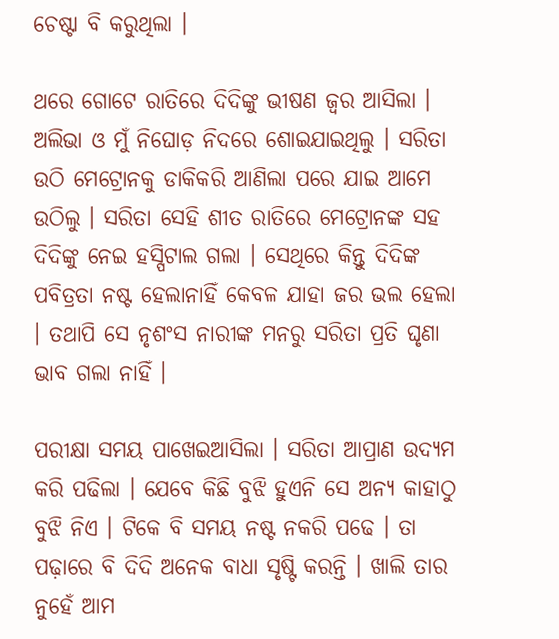ଚେଷ୍ଟା ବି କରୁଥିଲା ।

ଥରେ ଗୋଟେ ରାତିରେ ଦିଦିଙ୍କୁ ଭୀଷଣ ଜ୍ୱର ଆସିଲା । ଅଲିଭା ଓ ମୁଁ ନିଘୋଡ଼ ନିଦରେ ଶୋଇଯାଇଥିଲୁ । ସରିତା ଉଠି ମେଟ୍ରୋନକୁ ଡାକିକରି ଆଣିଲା ପରେ ଯାଇ ଆମେ ଉଠିଲୁ । ସରିତା ସେହି ଶୀତ ରାତିରେ ମେଟ୍ରୋନଙ୍କ ସହ ଦିଦିଙ୍କୁ ନେଇ ହସ୍ପିଟାଲ ଗଲା । ସେଥିରେ କିନ୍ତୁ ଦିଦିଙ୍କ ପବିତ୍ରତା ନଷ୍ଟ ହେଲାନାହିଁ କେବଳ ଯାହା ଜର ଭଲ ହେଲା । ତଥାପି ସେ ନୃଶଂସ ନାରୀଙ୍କ ମନରୁ ସରିତା ପ୍ରତି ଘୃଣା ଭାବ ଗଲା ନାହିଁ ।

ପରୀକ୍ଷା ସମୟ ପାଖେଇଆସିଲା । ସରିତା ଆପ୍ରାଣ ଉଦ୍ୟମ କରି ପଢିଲା । ଯେବେ କିଛି ବୁଝି ହୁଏନି ସେ ଅନ୍ୟ କାହାଠୁ ବୁଝି ନିଏ । ଟିକେ ବି ସମୟ ନଷ୍ଟ ନକରି ପଢେ । ତା ପଢ଼ାରେ ବି ଦିଦି ଅନେକ ବାଧା ସୃଷ୍ଟି କରନ୍ତି । ଖାଲି ତାର ନୁହେଁ ଆମ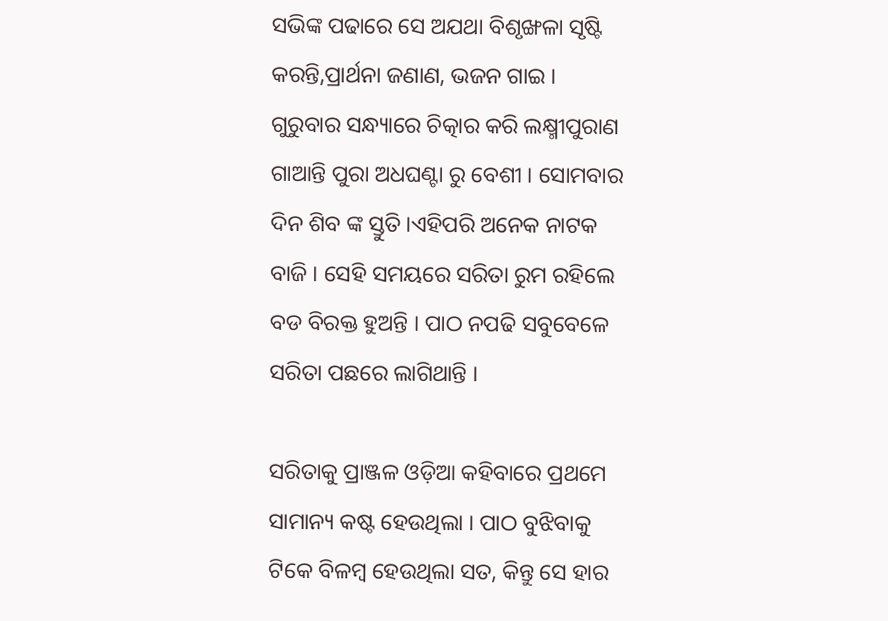ସଭିଙ୍କ ପଢାରେ ସେ ଅଯଥା ବିଶୃଙ୍ଖଳା ସୃଷ୍ଟି କରନ୍ତି,ପ୍ରାର୍ଥନା ଜଣାଣ, ଭଜନ ଗାଇ । ଗୁରୁବାର ସନ୍ଧ୍ୟାରେ ଚିତ୍କାର କରି ଲକ୍ଷ୍ମୀପୁରାଣ ଗାଆନ୍ତି ପୁରା ଅଧଘଣ୍ଟା ରୁ ବେଶୀ । ସୋମବାର ଦିନ ଶିବ ଙ୍କ ସ୍ତୁତି ।ଏହିପରି ଅନେକ ନାଟକ ବାଜି । ସେହି ସମୟରେ ସରିତା ରୁମ ରହିଲେ ବଡ ବିରକ୍ତ ହୁଅନ୍ତି । ପାଠ ନପଢି ସବୁବେଳେ ସରିତା ପଛରେ ଲାଗିଥାନ୍ତି ।

ସରିତାକୁ ପ୍ରାଞ୍ଜଳ ଓଡ଼ିଆ କହିବାରେ ପ୍ରଥମେ ସାମାନ୍ୟ କଷ୍ଟ ହେଉଥିଲା । ପାଠ ବୁଝିବାକୁ ଟିକେ ବିଳମ୍ବ ହେଉଥିଲା ସତ, କିନ୍ତୁ ସେ ହାର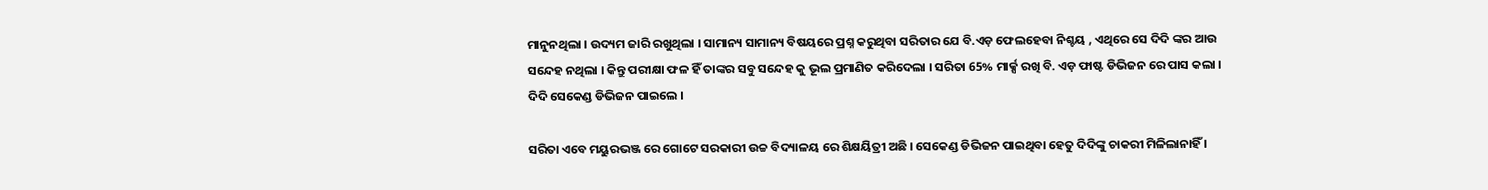ମାନୁନଥିଲା । ଉଦ୍ୟମ ଜାରି ରଖୁଥିଲା । ସାମାନ୍ୟ ସାମାନ୍ୟ ବିଷୟରେ ପ୍ରଶ୍ନ କରୁଥିବା ସରିତାର ଯେ ବି.ଏଡ଼ ଫେଲହେବା ନିଶ୍ଚୟ , ଏଥିରେ ସେ ଦିଦି ଙ୍କର ଆଉ ସନ୍ଦେହ ନଥିଲା । କିନ୍ତୁ ପରୀକ୍ଷା ଫଳ ହିଁ ତାଙ୍କର ସବୁ ସନ୍ଦେହ କୁ ଭୂଲ ପ୍ରମାଣିତ କରିଦେଲା । ସରିତା 65% ମାର୍କ୍ସ ରଖି ବି. ଏଡ଼ ଫାଷ୍ଟ ଡିଭିଜନ ରେ ପାସ କଲା । ଦିଦି ସେକେଣ୍ଡ ଡିଭିଜନ ପାଇଲେ ।

ସରିତା ଏବେ ମୟୁରଭଞ୍ଜ ରେ ଗୋଟେ ସରକାରୀ ଉଚ୍ଚ ବିଦ୍ୟାଳୟ ରେ ଶିକ୍ଷୟିତ୍ରୀ ଅଛି । ସେକେଣ୍ଡ ଡିଭିଜନ ପାଇଥିବା ହେତୁ ଦିଦିଙ୍କୁ ଚାକରୀ ମିଳିଲାନାହିଁ ।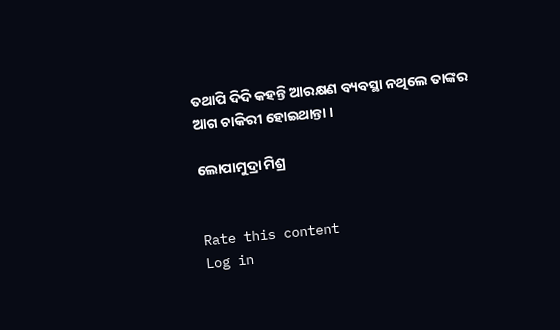ତଥାପି ଦିଦି କହନ୍ତି ଆରକ୍ଷଣ ବ୍ୟବସ୍ଥା ନଥିଲେ ତାଙ୍କର ଆଗ ଚାକିରୀ ହୋଇଥାନ୍ତା ।

ଲୋପାମୁଦ୍ରା ମିଶ୍ର


Rate this content
Log in